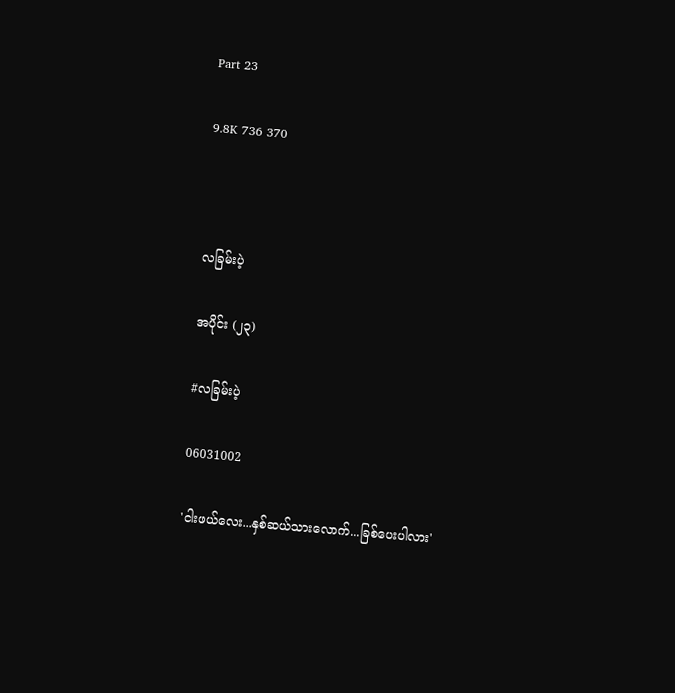Part 23

9.8K 736 370



လခြမ်းပဲ့

အပိုင်း (၂၃)

#လခြမ်းပဲ့

06031002

'ငါးဖယ်လေး...နှစ်ဆယ်သားလောက်...ခြစ်ပေးပါလား'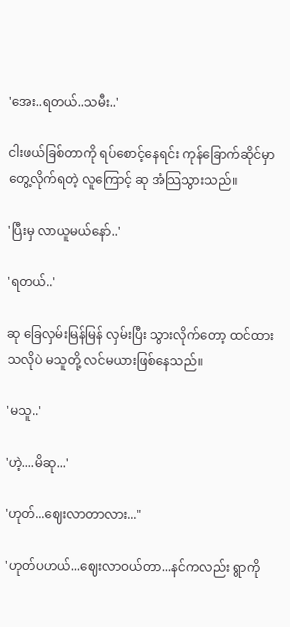'အေး..ရတယ်..သမီး..'

ငါးဖယ်ခြစ်တာကို ရပ်စောင့်နေရင်း ကုန်ခြောက်ဆိုင်မှာ တွေ့လိုက်ရတဲ့ လူကြောင့် ဆု အံသြသွားသည်။

'ပြီးမှ လာယူမယ်နော်..'

'ရတယ်..'

ဆု ခြေလှမ်းမြန်မြန် လှမ်းပြီး သွားလိုက်တော့ ထင်ထားသလိုပဲ မသူတို့ လင်မယားဖြစ်နေသည်။

'မသူ..'

'ဟဲ့....မိဆု...'

'ဟုတ်...ဈေးလာတာလား..."

'ဟုတ်ပဟယ်...ဈေးလာဝယ်တာ...နင်ကလည်း ရွာကို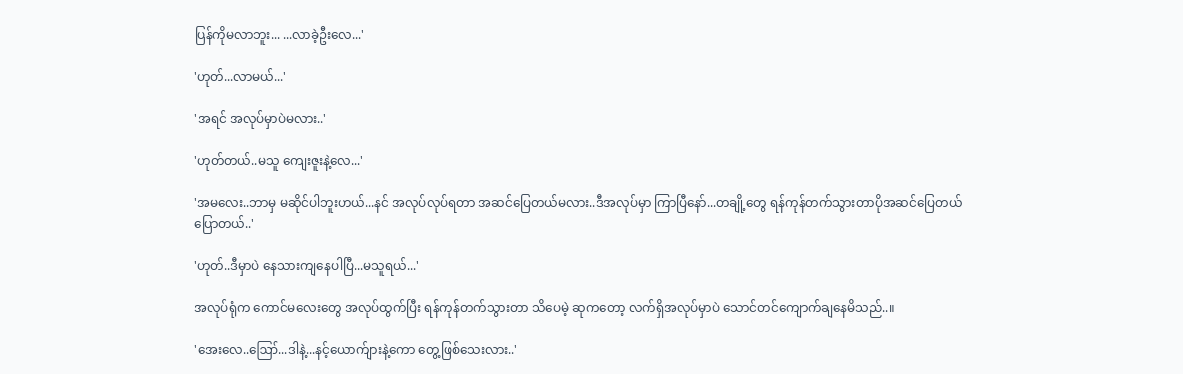ပြန်ကိုမလာဘူး... ...လာခဲ့ဦးလေ...'

'ဟုတ်...လာမယ်...'

'အရင် အလုပ်မှာပဲမလား..'

'ဟုတ်တယ်..မသူ ကျေးဇူးနဲ့လေ...'

'အမလေး..ဘာမှ မဆိုင်ပါဘူးဟယ်...နင် အလုပ်လုပ်ရတာ အဆင်ပြေတယ်မလား..ဒီအလုပ်မှာ ကြာပြီနော်...တချို့တွေ ရန်ကုန်တက်သွားတာပိုအဆင်ပြေတယ် ပြောတယ်..'

'ဟုတ်..ဒီမှာပဲ နေသားကျနေပါပြီ...မသူရယ်...'

အလုပ်ရုံက ကောင်မလေးတွေ အလုပ်ထွက်ပြီး ရန်ကုန်တက်သွားတာ သိပေမဲ့ ဆုကတော့ လက်ရှိအလုပ်မှာပဲ သောင်တင်ကျောက်ချနေမိသည်..။

'အေးလေ..ဪ...ဒါနဲ့...နင့်ယောက်ျားနဲ့ကော တွေ့ဖြစ်သေးလား..'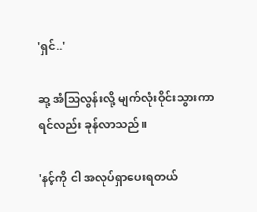'ရှင်..'

ဆု့ အံသြလွန်းလို့ မျက်လုံးဝိုင်းသွားကာ  ရင်လည်း ခုန်လာသည်။

'နင့်ကို ငါ အလုပ်ရှာပေးရတယ်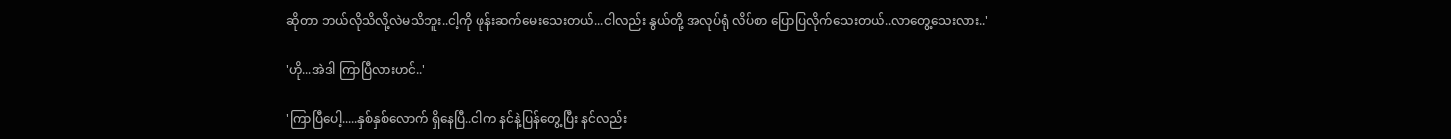ဆိုတာ ဘယ်လိုသိလို့လဲမသိဘူး..ငါ့ကို ဖုန်းဆက်မေးသေးတယ်...ငါလည်း နွယ်တို့ အလုပ်ရုံ လိပ်စာ ပြောပြလိုက်သေးတယ်..လာတွေ့သေးလား..'

'ဟို...အဲဒါ ကြာပြီလားဟင်..'

'ကြာပြီပေါ့.....နှစ်နှစ်လောက် ရှိနေပြီ..ငါက နင်နဲ့ပြန်တွေ့ပြီး နင်လည်း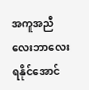အကူအညီလေးဘာလေး ရနိုင်အောင်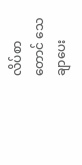လိပ်စာတောင် သေချာပေး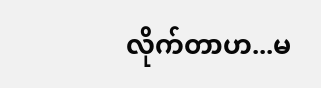လိုက်တာဟ...မ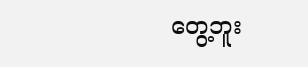တွေ့ဘူး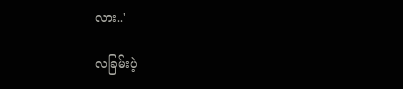လား..'

လခြမ်းပဲ့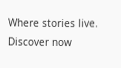Where stories live. Discover now